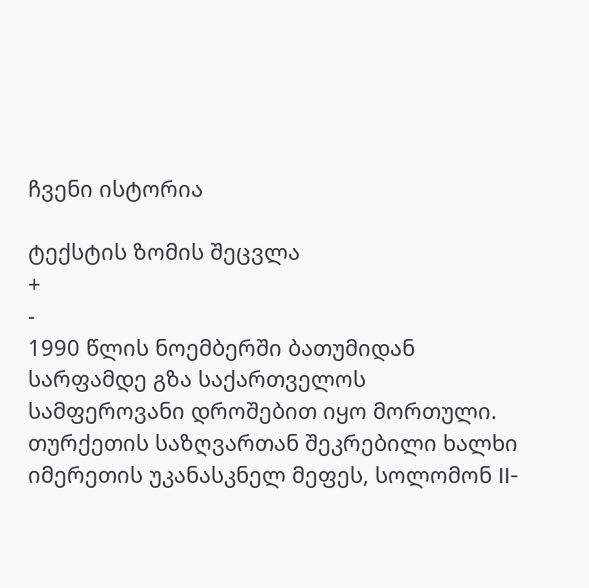ჩვენი ისტორია

ტექსტის ზომის შეცვლა
+
-
1990 წლის ნოემბერში ბათუმიდან სარფამდე გზა საქართველოს სამფეროვანი დროშებით იყო მორთული. თურქეთის საზღვართან შეკრებილი ხალხი იმერეთის უკანასკნელ მეფეს, სოლომონ II-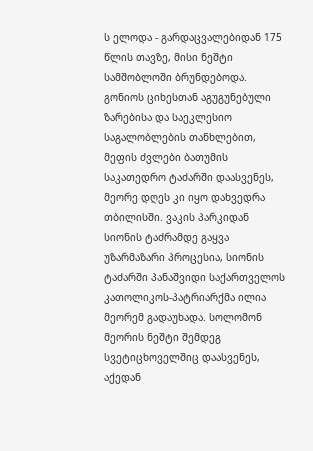ს ელოდა - გარდაცვალებიდან 175 წლის თავზე, მისი ნეშტი სამშობლოში ბრუნდებოდა. გონიოს ციხესთან აგუგუნებული ზარებისა და საეკლესიო საგალობლების თანხლებით, მეფის ძვლები ბათუმის საკათედრო ტაძარში დაასვენეს, მეორე დღეს კი იყო დახვედრა თბილისში. ვაკის პარკიდან სიონის ტაძრამდე გაყვა უზარმაზარი პროცესია, სიონის ტაძარში პანაშვიდი საქართველოს კათოლიკოს-პატრიარქმა ილია მეორემ გადაუხადა. სოლომონ მეორის ნეშტი შემდეგ სვეტიცხოველშიც დაასვენეს, აქედან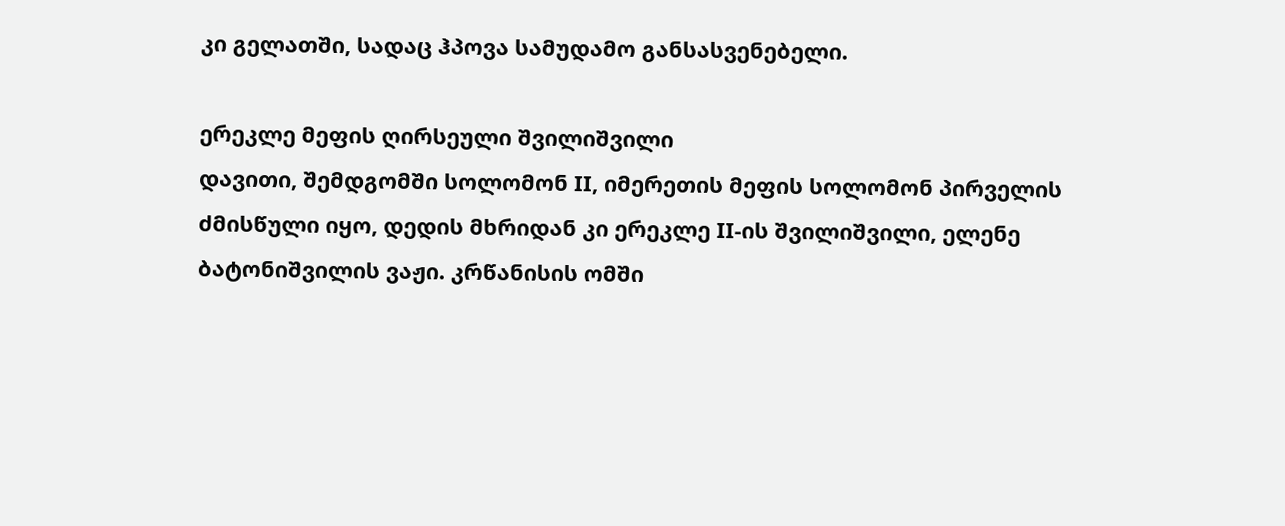კი გელათში, სადაც ჰპოვა სამუდამო განსასვენებელი.

ერეკლე მეფის ღირსეული შვილიშვილი
დავითი, შემდგომში სოლომონ II, იმერეთის მეფის სოლომონ პირველის ძმისწული იყო, დედის მხრიდან კი ერეკლე II-ის შვილიშვილი, ელენე ბატონიშვილის ვაჟი. კრწანისის ომში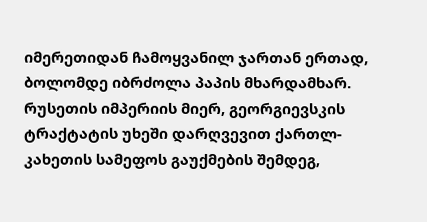იმერეთიდან ჩამოყვანილ ჯართან ერთად, ბოლომდე იბრძოლა პაპის მხარდამხარ. რუსეთის იმპერიის მიერ, გეორგიევსკის ტრაქტატის უხეში დარღვევით ქართლ-კახეთის სამეფოს გაუქმების შემდეგ,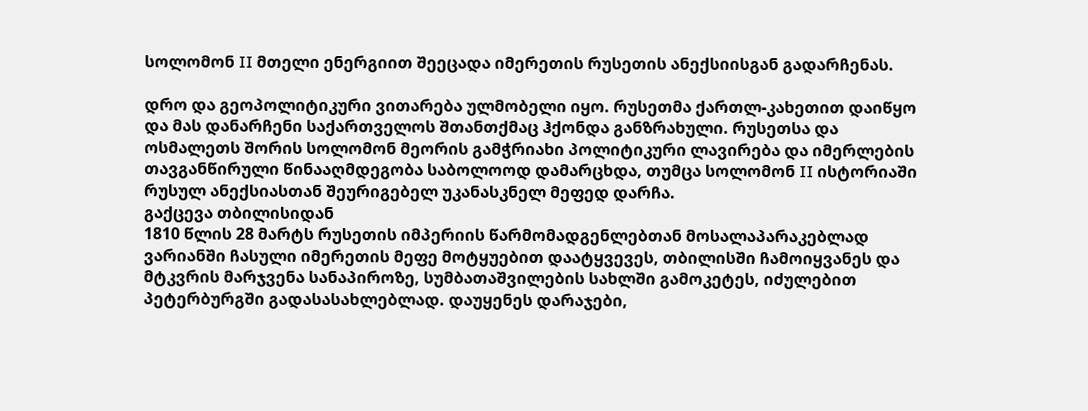სოლომონ II მთელი ენერგიით შეეცადა იმერეთის რუსეთის ანექსიისგან გადარჩენას.

დრო და გეოპოლიტიკური ვითარება ულმობელი იყო. რუსეთმა ქართლ-კახეთით დაიწყო და მას დანარჩენი საქართველოს შთანთქმაც ჰქონდა განზრახული. რუსეთსა და ოსმალეთს შორის სოლომონ მეორის გამჭრიახი პოლიტიკური ლავირება და იმერლების თავგანწირული წინააღმდეგობა საბოლოოდ დამარცხდა, თუმცა სოლომონ II ისტორიაში რუსულ ანექსიასთან შეურიგებელ უკანასკნელ მეფედ დარჩა.
გაქცევა თბილისიდან
1810 წლის 28 მარტს რუსეთის იმპერიის წარმომადგენლებთან მოსალაპარაკებლად ვარიანში ჩასული იმერეთის მეფე მოტყუებით დაატყვევეს, თბილისში ჩამოიყვანეს და მტკვრის მარჯვენა სანაპიროზე, სუმბათაშვილების სახლში გამოკეტეს, იძულებით პეტერბურგში გადასასახლებლად. დაუყენეს დარაჯები,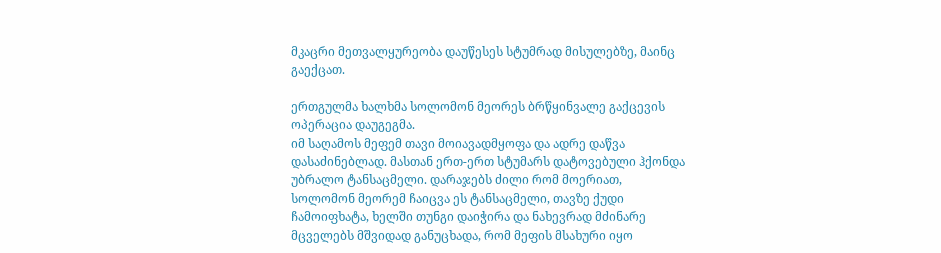მკაცრი მეთვალყურეობა დაუწესეს სტუმრად მისულებზე, მაინც გაექცათ.

ერთგულმა ხალხმა სოლომონ მეორეს ბრწყინვალე გაქცევის ოპერაცია დაუგეგმა.
იმ საღამოს მეფემ თავი მოიავადმყოფა და ადრე დაწვა დასაძინებლად. მასთან ერთ-ერთ სტუმარს დატოვებული ჰქონდა უბრალო ტანსაცმელი. დარაჯებს ძილი რომ მოერიათ, სოლომონ მეორემ ჩაიცვა ეს ტანსაცმელი, თავზე ქუდი ჩამოიფხატა, ხელში თუნგი დაიჭირა და ნახევრად მძინარე მცველებს მშვიდად განუცხადა, რომ მეფის მსახური იყო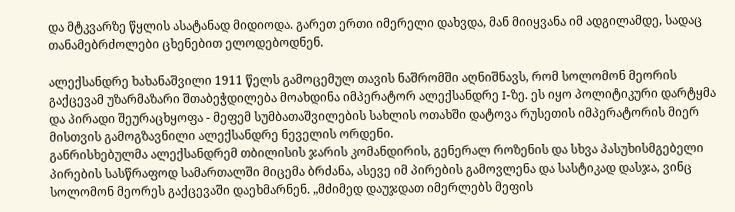და მტკვარზე წყლის ასატანად მიდიოდა. გარეთ ერთი იმერელი დახვდა, მან მიიყვანა იმ ადგილამდე, სადაც თანამებრძოლები ცხენებით ელოდებოდნენ.

ალექსანდრე ხახანაშვილი 1911 წელს გამოცემულ თავის ნაშრომში აღნიშნავს, რომ სოლომონ მეორის გაქცევამ უზარმაზარი შთაბეჭდილება მოახდინა იმპერატორ ალექსანდრე I-ზე. ეს იყო პოლიტიკური დარტყმა და პირადი შეურაცხყოფა - მეფემ სუმბათაშვილების სახლის ოთახში დატოვა რუსეთის იმპერატორის მიერ მისთვის გამოგზავნილი ალექსანდრე ნეველის ორდენი.
განრისხებულმა ალექსანდრემ თბილისის ჯარის კომანდირის, გენერალ როზენის და სხვა პასუხისმგებელი პირების სასწრაფოდ სამართალში მიცემა ბრძანა, ასევე იმ პირების გამოვლენა და სასტიკად დასჯა, ვინც სოლომონ მეორეს გაქცევაში დაეხმარნენ. „მძიმედ დაუჯდათ იმერლებს მეფის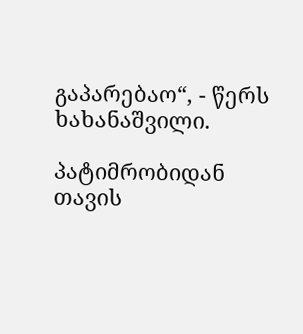გაპარებაო“, - წერს ხახანაშვილი.

პატიმრობიდან თავის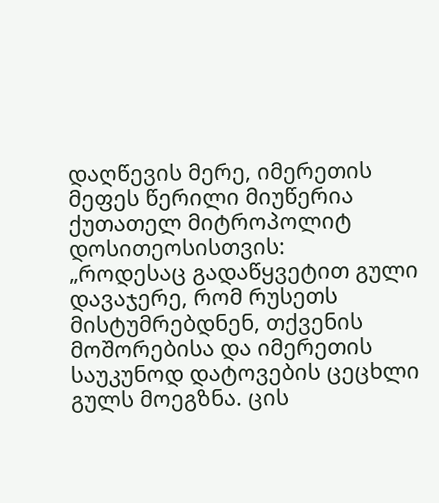დაღწევის მერე, იმერეთის მეფეს წერილი მიუწერია ქუთათელ მიტროპოლიტ დოსითეოსისთვის:
„როდესაც გადაწყვეტით გული დავაჯერე, რომ რუსეთს მისტუმრებდნენ, თქვენის მოშორებისა და იმერეთის საუკუნოდ დატოვების ცეცხლი გულს მოეგზნა. ცის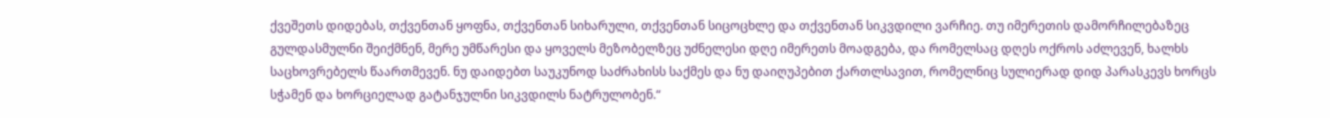ქვეშეთს დიდებას, თქვენთან ყოფნა, თქვენთან სიხარული, თქვენთან სიცოცხლე და თქვენთან სიკვდილი ვარჩიე. თუ იმერეთის დამორჩილებაზეც გულდასმულნი შეიქმნენ, მერე უმწარესი და ყოველს მეზობელზეც უძნელესი დღე იმერეთს მოადგება, და რომელსაც დღეს ოქროს აძლევენ, ხალხს საცხოვრებელს წაართმევენ. ნუ დაიდებთ საუკუნოდ საძრახისს საქმეს და ნუ დაიღუპებით ქართლსავით, რომელნიც სულიერად დიდ პარასკევს ხორცს სჭამენ და ხორციელად გატანჯულნი სიკვდილს ნატრულობენ.“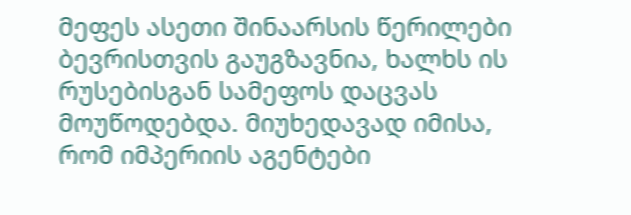მეფეს ასეთი შინაარსის წერილები ბევრისთვის გაუგზავნია, ხალხს ის რუსებისგან სამეფოს დაცვას მოუწოდებდა. მიუხედავად იმისა, რომ იმპერიის აგენტები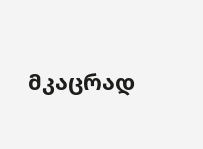მკაცრად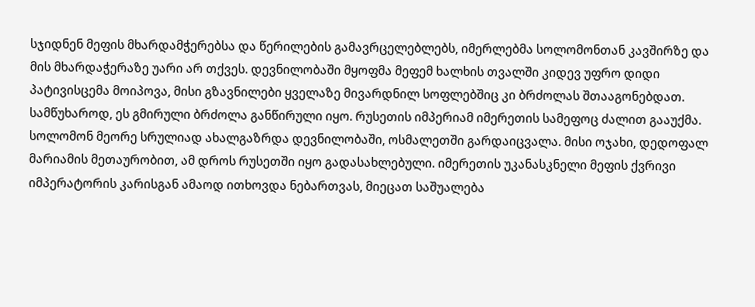სჯიდნენ მეფის მხარდამჭერებსა და წერილების გამავრცელებლებს, იმერლებმა სოლომონთან კავშირზე და მის მხარდაჭერაზე უარი არ თქვეს. დევნილობაში მყოფმა მეფემ ხალხის თვალში კიდევ უფრო დიდი პატივისცემა მოიპოვა, მისი გზავნილები ყველაზე მივარდნილ სოფლებშიც კი ბრძოლას შთააგონებდათ.
სამწუხაროდ, ეს გმირული ბრძოლა განწირული იყო. რუსეთის იმპერიამ იმერეთის სამეფოც ძალით გააუქმა. სოლომონ მეორე სრულიად ახალგაზრდა დევნილობაში, ოსმალეთში გარდაიცვალა. მისი ოჯახი, დედოფალ მარიამის მეთაურობით, ამ დროს რუსეთში იყო გადასახლებული. იმერეთის უკანასკნელი მეფის ქვრივი იმპერატორის კარისგან ამაოდ ითხოვდა ნებართვას, მიეცათ საშუალება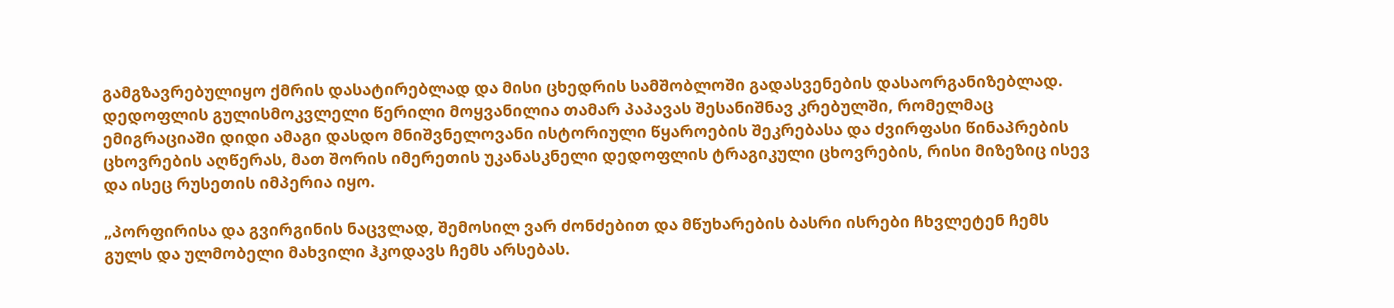გამგზავრებულიყო ქმრის დასატირებლად და მისი ცხედრის სამშობლოში გადასვენების დასაორგანიზებლად. დედოფლის გულისმოკვლელი წერილი მოყვანილია თამარ პაპავას შესანიშნავ კრებულში, რომელმაც ემიგრაციაში დიდი ამაგი დასდო მნიშვნელოვანი ისტორიული წყაროების შეკრებასა და ძვირფასი წინაპრების ცხოვრების აღწერას, მათ შორის იმერეთის უკანასკნელი დედოფლის ტრაგიკული ცხოვრების, რისი მიზეზიც ისევ და ისეც რუსეთის იმპერია იყო.

„პორფირისა და გვირგინის ნაცვლად, შემოსილ ვარ ძონძებით და მწუხარების ბასრი ისრები ჩხვლეტენ ჩემს გულს და ულმობელი მახვილი ჰკოდავს ჩემს არსებას.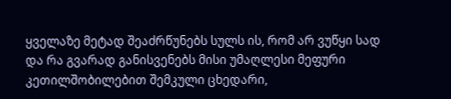ყველაზე მეტად შეაძრწუნებს სულს ის, რომ არ ვუწყი სად და რა გვარად განისვენებს მისი უმაღლესი მეფური კეთილშობილებით შემკული ცხედარი,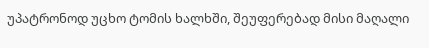უპატრონოდ უცხო ტომის ხალხში, შეუფერებად მისი მაღალი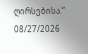ღირსებისა.“
08/27/2026